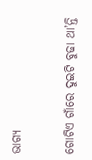ଭାଗ୍ୟ

ଗୋଟିଏ ଗାଁରେ ଦୁଇଟି ବୁଢା ଥା’ନ୍ତି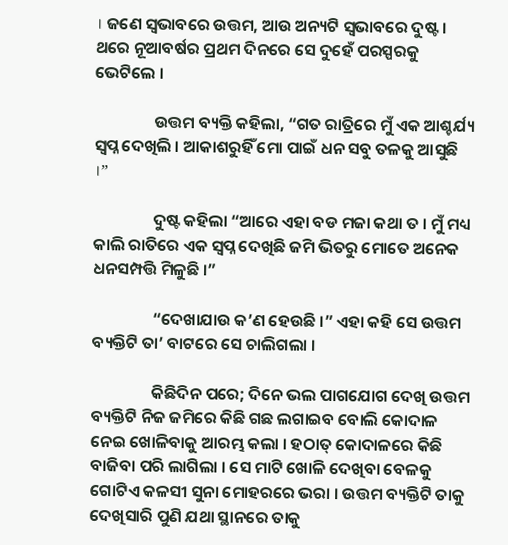। ଜଣେ ସ୍ୱଭାବରେ ଉତ୍ତମ, ଆଉ ଅନ୍ୟଟି ସ୍ୱଭାବରେ ଦୁଷ୍ଟ । ଥରେ ନୂଆବର୍ଷର ପ୍ରଥମ ଦିନରେ ସେ ଦୁହେଁ ପରସ୍ପରକୁ ଭେଟିଲେ ।

                ଉତ୍ତମ ବ୍ୟକ୍ତି କହିଲା, “ଗତ ରାତ୍ରିରେ ମୁଁ ଏକ ଆଶ୍ଚର୍ଯ୍ୟ ସ୍ୱପ୍ନ ଦେଖିଲି । ଆକାଶରୁହିଁ ମୋ ପାଇଁ ଧନ ସବୁ ତଳକୁ ଆସୁଛି ।”

                ଦୁଷ୍ଟ କହିଲା “ଆରେ ଏହା ବଡ ମଜା କଥା ତ । ମୁଁ ମଧ୍ୟ କାଲି ରାତିରେ ଏକ ସ୍ୱପ୍ନ ଦେଖିଛି ଜମି ଭିତରୁ ମୋତେ ଅନେକ ଧନସମ୍ପତ୍ତି ମିଳୁଛି ।”

                “ଦେଖାଯାଉ କ’ଣ ହେଉଛି ।” ଏହା କହି ସେ ଉତ୍ତମ ବ୍ୟକ୍ତିଟି ତା’ ବାଟରେ ସେ ଚାଲିଗଲା ।

                କିଛିଦିନ ପରେ; ଦିନେ ଭଲ ପାଗଯୋଗ ଦେଖି ଉତ୍ତମ ବ୍ୟକ୍ତିଟି ନିଜ ଜମିରେ କିଛି ଗଛ ଲଗାଇବ ବୋଲି କୋଦାଳ ନେଇ ଖୋଳିବାକୁ ଆରମ୍ଭ କଲା । ହଠାତ୍ କୋଦାଳରେ କିଛି ବାଜିବା ପରି ଲାଗିଲା । ସେ ମାଟି ଖୋଳି ଦେଖିବା ବେଳକୁ ଗୋଟିଏ କଳସୀ ସୁନା ମୋହରରେ ଭରା । ଉତ୍ତମ ବ୍ୟକ୍ତିଟି ତାକୁ ଦେଖିସାରି ପୁଣି ଯଥା ସ୍ଥାନରେ ତାକୁ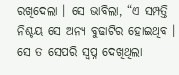ରଖିଦେଲା । ସେ ଭାବିଲା, “ଏ ସମ୍ପତ୍ତି ନିଶ୍ଚୟ ସେ ଅନ୍ୟ ବୁଢାଟିର ହୋଇଥିବ । ସେ ତ ସେପରି ସ୍ୱପ୍ନ ଦେଖିଥିଲା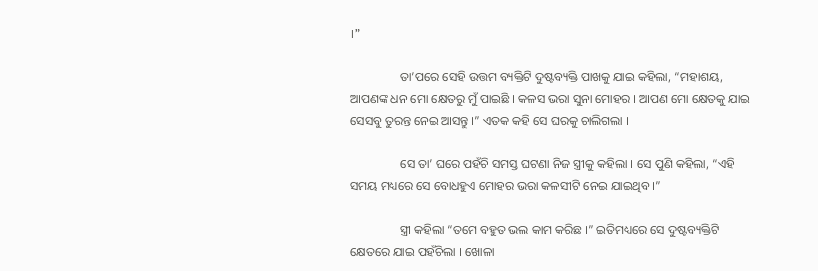।”

                ତା’ପରେ ସେହି ଉତ୍ତମ ବ୍ୟକ୍ତିଟି ଦୁଷ୍ଟବ୍ୟକ୍ତି ପାଖକୁ ଯାଇ କହିଲା, “ମହାଶୟ, ଆପଣଙ୍କ ଧନ ମୋ କ୍ଷେତରୁ ମୁଁ ପାଇଛି । କଳସ ଭରା ସୁନା ମୋହର । ଆପଣ ମୋ କ୍ଷେତକୁ ଯାଇ ସେସବୁ ତୁରନ୍ତ ନେଇ ଆସନ୍ତୁ ।” ଏତକ କହି ସେ ଘରକୁ ଚାଲିଗଲା ।

                ସେ ତା’ ଘରେ ପହଁଚି ସମସ୍ତ ଘଟଣା ନିଜ ସ୍ତ୍ରୀକୁ କହିଲା । ସେ ପୁଣି କହିଲା, “ଏହି ସମୟ ମଧ୍ୟରେ ସେ ବୋଧହୁଏ ମୋହର ଭରା କଳସୀଟି ନେଇ ଯାଇଥିବ ।”

                ସ୍ତ୍ରୀ କହିଲା “ତମେ ବହୁତ ଭଲ କାମ କରିଛ ।” ଇତିମଧ୍ୟରେ ସେ ଦୁଷ୍ଟବ୍ୟକ୍ତିଟି କ୍ଷେତରେ ଯାଇ ପହଁଚିଲା । ଖୋଳା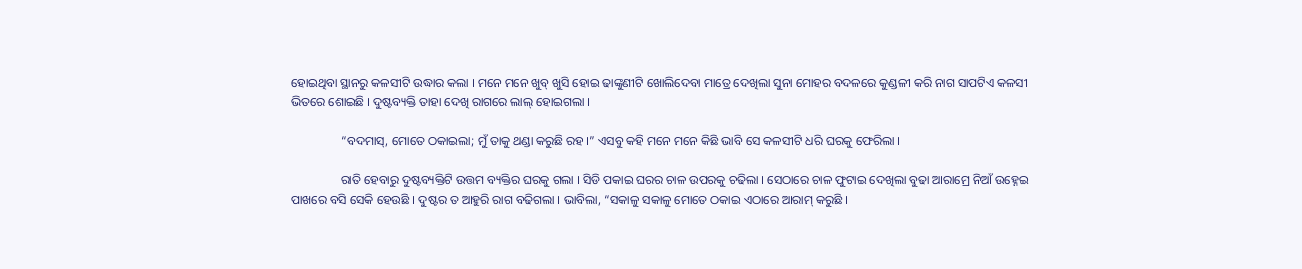ହୋଇଥିବା ସ୍ଥାନରୁ କଳସୀଟି ଉଦ୍ଧାର କଲା । ମନେ ମନେ ଖୁବ୍ ଖୁସି ହୋଇ ଢାଙ୍କୁଣୀଟି ଖୋଲିଦେବା ମାତ୍ରେ ଦେଖିଲା ସୁନା ମୋହର ବଦଳରେ କୁଣ୍ଡଳୀ କରି ନାଗ ସାପଟିଏ କଳସୀ ଭିତରେ ଶୋଇଛି । ଦୁଷ୍ଟବ୍ୟକ୍ତି ତାହା ଦେଖି ରାଗରେ ଲାଲ୍ ହୋଇଗଲା ।

                “ବଦମାସ୍, ମୋତେ ଠକାଇଲା; ମୁଁ ତାକୁ ଥଣ୍ଡା କରୁଛି ରହ ।” ଏସବୁ କହି ମନେ ମନେ କିଛି ଭାବି ସେ କଳସୀଟି ଧରି ଘରକୁ ଫେରିଲା ।

                ରାତି ହେବାରୁ ଦୁଷ୍ଟବ୍ୟକ୍ତିଟି ଉତ୍ତମ ବ୍ୟକ୍ତିର ଘରକୁ ଗଲା । ସିଡି ପକାଇ ଘରର ଚାଳ ଉପରକୁ ଚଢିଲା । ସେଠାରେ ଚାଳ ଫୁଟାଇ ଦେଖିଲା ବୁଢା ଆରାମ୍ରେ ନିଆଁ ଉହ୍ନେଇ ପାଖରେ ବସି ସେକି ହେଉଛି । ଦୁଷ୍ଟର ତ ଆହୁରି ରାଗ ବଢିଗଲା । ଭାବିଲା, “ସକାଳୁ ସକାଳୁ ମୋତେ ଠକାଇ ଏଠାରେ ଆରାମ୍ କରୁଛି ।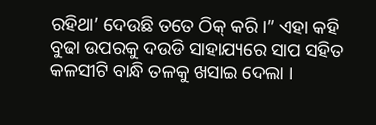ରହିଥା’ ଦେଉଛି ତତେ ଠିକ୍ କରି ।” ଏହା କହି ବୁଢା ଉପରକୁ ଦଉଡି ସାହାଯ୍ୟରେ ସାପ ସହିତ କଳସୀଟି ବାନ୍ଧି ତଳକୁ ଖସାଇ ଦେଲା ।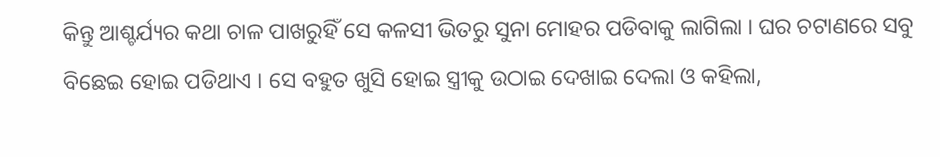କିନ୍ତୁ ଆଶ୍ଚର୍ଯ୍ୟର କଥା ଚାଳ ପାଖରୁହିଁ ସେ କଳସୀ ଭିତରୁ ସୁନା ମୋହର ପଡିବାକୁ ଲାଗିଲା । ଘର ଚଟାଣରେ ସବୁ ବିଛେଇ ହୋଇ ପଡିଥାଏ । ସେ ବହୁତ ଖୁସି ହୋଇ ସ୍ତ୍ରୀକୁ ଉଠାଇ ଦେଖାଇ ଦେଲା ଓ କହିଲା,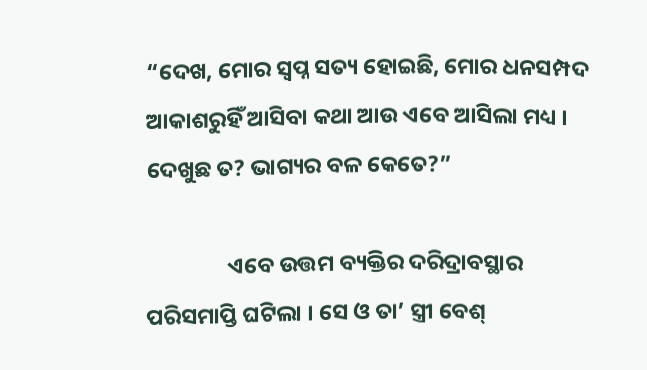“ଦେଖ, ମୋର ସ୍ୱପ୍ନ ସତ୍ୟ ହୋଇଛି, ମୋର ଧନସମ୍ପଦ ଆକାଶରୁହିଁ ଆସିବା କଥା ଆଉ ଏବେ ଆସିଲା ମଧ୍ୟ । ଦେଖୁଛ ତ? ଭାଗ୍ୟର ବଳ କେତେ?”

                ଏବେ ଉତ୍ତମ ବ୍ୟକ୍ତିର ଦରିଦ୍ରାବସ୍ଥାର ପରିସମାପ୍ତି ଘଟିଲା । ସେ ଓ ତା’ ସ୍ତ୍ରୀ ବେଶ୍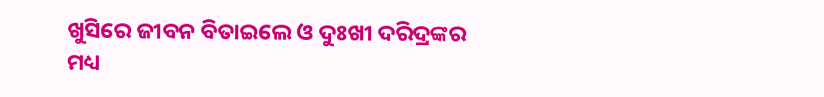ଖୁସିରେ ଜୀବନ ବିତାଇଲେ ଓ ଦୁଃଖୀ ଦରିଦ୍ରଙ୍କର ମଧ୍ୟ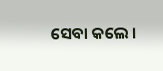ସେବା କଲେ ।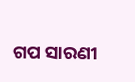ଗପ ସାରଣୀ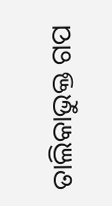ତାଲିକାଭୁକ୍ତ ଗପ